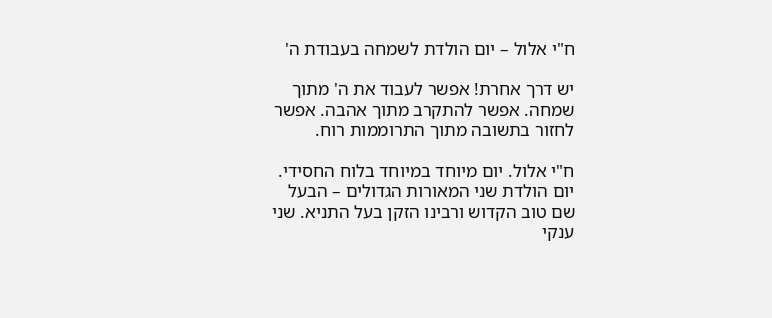ח"י אלול – יום הולדת לשמחה בעבודת ה'

יש דרך אחרת! אפשר לעבוד את ה' מתוך שמחה. אפשר להתקרב מתוך אהבה. אפשר לחזור בתשובה מתוך התרוממות רוח.

ח"י אלול. יום מיוחד במיוחד בלוח החסידי. יום הולדת שני המאורות הגדולים – הבעל שם טוב הקדוש ורבינו הזקן בעל התניא. שני ענקי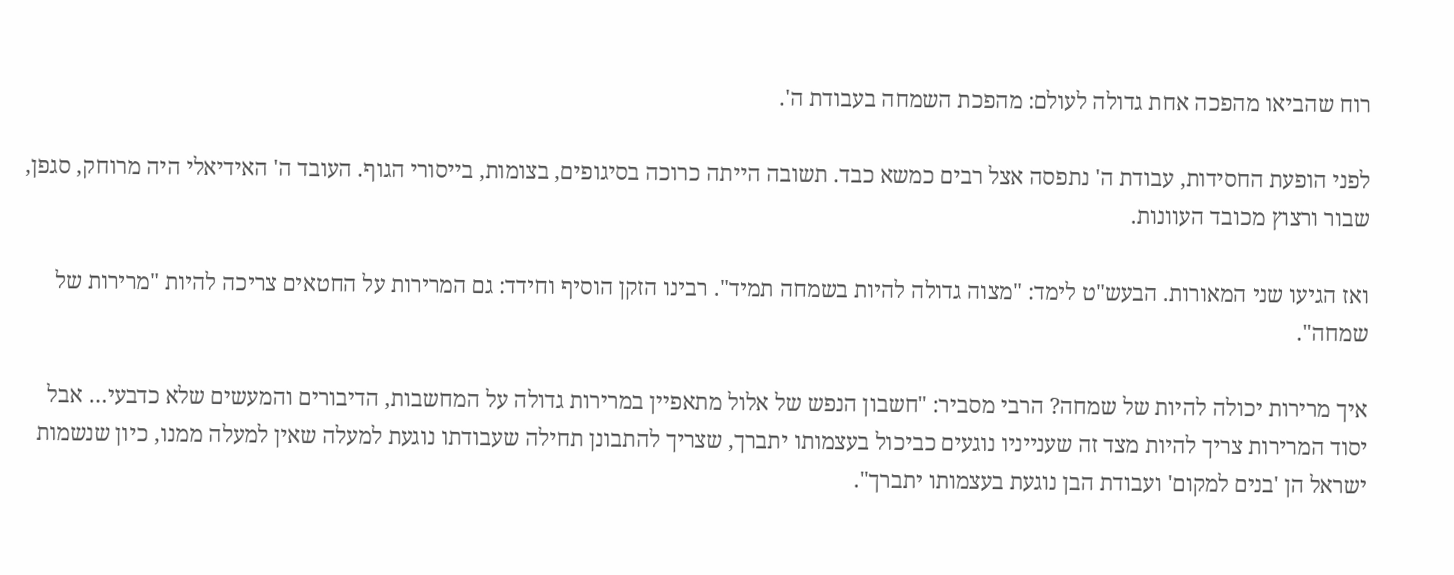רוח שהביאו מהפכה אחת גדולה לעולם: מהפכת השמחה בעבודת ה'.

לפני הופעת החסידות, עבודת ה' נתפסה אצל רבים כמשא כבד. תשובה הייתה כרוכה בסיגופים, בצומות, בייסורי הגוף. העובד ה' האידיאלי היה מרוחק, סגפן, שבור ורצוץ מכובד העוונות.

ואז הגיעו שני המאורות. הבעש"ט לימד: "מצוה גדולה להיות בשמחה תמיד". רבינו הזקן הוסיף וחידד: גם המרירות על החטאים צריכה להיות "מרירות של שמחה".

איך מרירות יכולה להיות של שמחה? הרבי מסביר: "חשבון הנפש של אלול מתאפיין במרירות גדולה על המחשבות, הדיבורים והמעשים שלא כדבעי… אבל יסוד המרירות צריך להיות מצד זה שענייניו נוגעים כביכול בעצמותו יתברך, שצריך להתבונן תחילה שעבודתו נוגעת למעלה שאין למעלה ממנו, כיון שנשמות ישראל הן 'בנים למקום' ועבודת הבן נוגעת בעצמותו יתברך".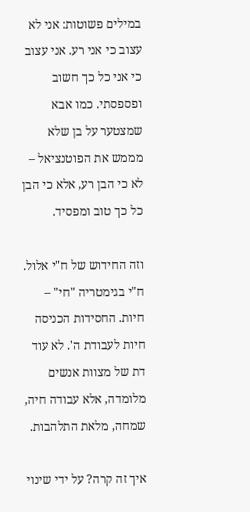במילים פשוטות: אני לא עצוב כי אני רע. אני עצוב כי אני כל כך חשוב ופספסתי. כמו אבא שמצטער על בן שלא מממש את הפוטנציאל – לא כי הבן רע, אלא כי הבן כל כך טוב ומפסיד.

וזה החידוש של ח"י אלול. ח"י בגימטריה "חי" – חיות. החסידות הכניסה חיות לעבודת ה'. לא עוד דת של מצוות אנשים מלומדה, אלא עבודה חיה, שמחה, מלאת התלהבות.

איך זה קרה? על ידי שינוי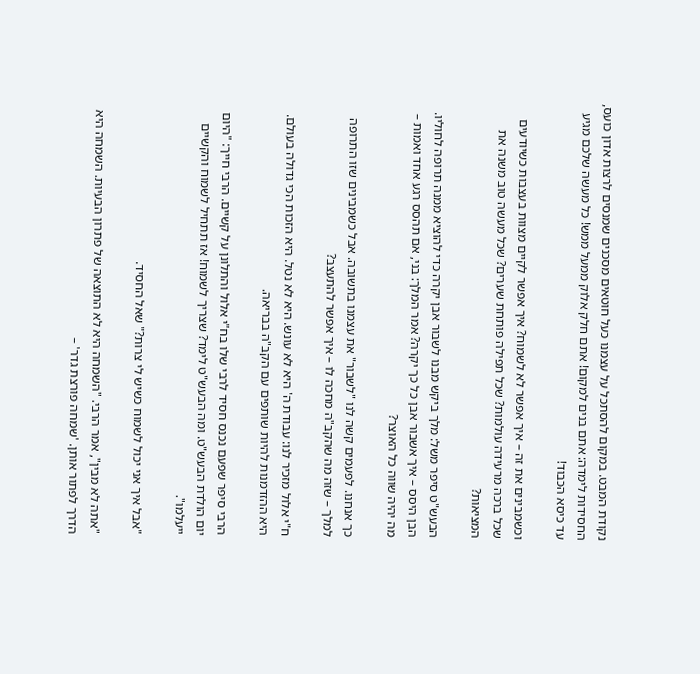נקודת המבט. במקום להסתכל על עצמנו כעל חוטאים מסכנים שמנסים לרצות אדון כועס, החסידות לימדה: אתם בנים למקום! אתם חלק אלוק ממעל ממש! כל מעשה שלכם מגיע עד כיסא הכבוד!

וכשמבינים את זה – איך אפשר לא לשמוח? איך אפשר לקיים מצוות בעצבות כשיודעים שכל ברכה מרעידה עולמות? שכל תפילה פותחת שערים? שכל מעשה טוב משנה את המציאות?

הבעש"ט סיפר משל: מלך ביקש מבנו לשבור אבן יקרה כדי להוציא ממנה תרופה לחוליו. הבן היסס – איך אשבור אבן כל כך יקרה? אמר המלך: בני, אם תהסס רגע אחד ואמות – מה יהיה שווה כל האוצר?

כך אנחנו. לפעמים קשה לנו "לשבור" את עצמנו בתשובה. אבל כשמבינים שזו התרופה למלך – שזה מה שהקב"ה מחכה לו – איך אפשר להתעצב?

ח"י אלול מזכיר לנו: עבודת ה' היא לא עונש. היא לא נטל. היא הזכות הכי גדולה בעולם. היא ההזדמנות להיות שותפים עם הקב"ה בבריאה.

הרבי סיפר שפעם נכנס חסיד לרבי שלו בח"י אלול והתלונן על קשיים. הרבי חייך: "היום יום הולדת הבעש"ט. ומה הבעש"ט לימד? שצריך לשמוח! אז תתחיל לשמוח והקשיים ייעלמו".

"אבל איך אני יכול לשמוח כשיש לי צרות?" שאל החסיד.

"אתה לא מבין", אמר הרבי. "השמחה היא לא התוצאה של פתרון הבעיות. השמחה היא הדרך לפתור אותן. 'שמחה פורצת גדר' –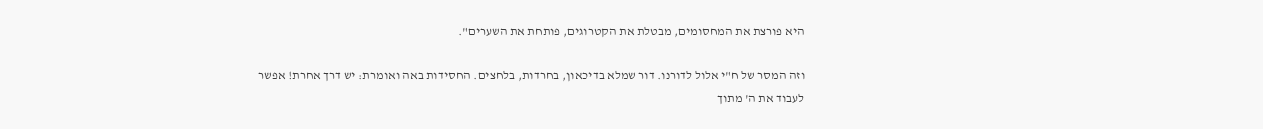היא פורצת את המחסומים, מבטלת את הקטרוגים, פותחת את השערים".

וזה המסר של ח"י אלול לדורנו. דור שמלא בדיכאון, בחרדות, בלחצים. החסידות באה ואומרת: יש דרך אחרת! אפשר לעבוד את ה' מתוך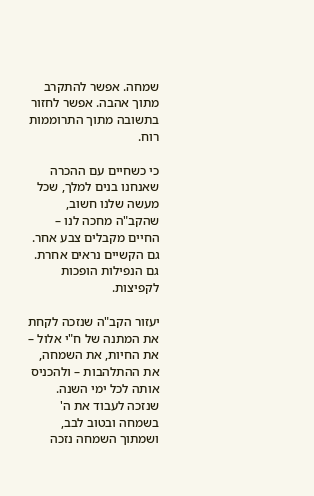שמחה. אפשר להתקרב מתוך אהבה. אפשר לחזור בתשובה מתוך התרוממות רוח.

כי כשחיים עם ההכרה שאנחנו בנים למלך, שכל מעשה שלנו חשוב, שהקב"ה מחכה לנו – החיים מקבלים צבע אחר. גם הקשיים נראים אחרת. גם הנפילות הופכות לקפיצות.

יעזור הקב"ה שנזכה לקחת את המתנה של ח"י אלול – את החיות, את השמחה, את ההתלהבות – ולהכניס אותה לכל ימי השנה. שנזכה לעבוד את ה' בשמחה ובטוב לבב, ושמתוך השמחה נזכה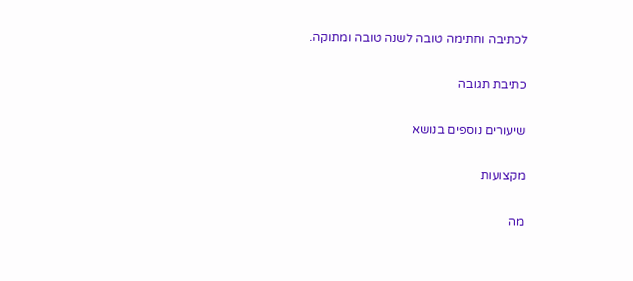לכתיבה וחתימה טובה לשנה טובה ומתוקה.

כתיבת תגובה

שיעורים נוספים בנושא

מקצועות

מה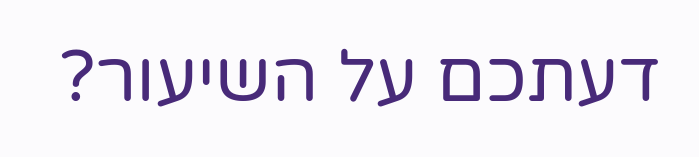דעתכם על השיעור?